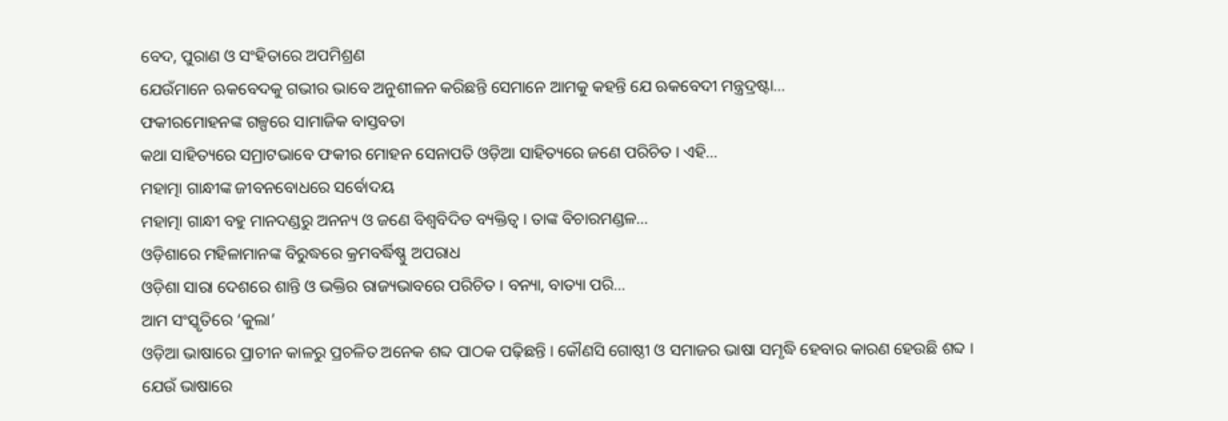ବେଦ, ପୁରାଣ ଓ ସଂହିତାରେ ଅପମିଶ୍ରଣ
ଯେଉଁମାନେ ଋକବେଦକୁ ଗଭୀର ଭାବେ ଅନୁଶୀଳନ କରିଛନ୍ତି ସେମାନେ ଆମକୁ କହନ୍ତି ଯେ ଋକବେଦୀ ମନ୍ତ୍ରଦ୍ରଷ୍ଟା…
ଫକୀରମୋହନଙ୍କ ଗଳ୍ପରେ ସାମାଜିକ ବାସ୍ତବତା
କଥା ସାହିତ୍ୟରେ ସମ୍ରାଟଭାବେ ଫକୀର ମୋହନ ସେନାପତି ଓଡ଼ିଆ ସାହିତ୍ୟରେ ଜଣେ ପରିଚିତ । ଏହି…
ମହାତ୍ମା ଗାନ୍ଧୀଙ୍କ ଜୀବନବୋଧରେ ସର୍ବୋଦୟ
ମହାତ୍ମା ଗାନ୍ଧୀ ବହୁ ମାନଦଣ୍ଡରୁ ଅନନ୍ୟ ଓ ଜଣେ ବିଶ୍ୱବିଦିତ ବ୍ୟକ୍ତିତ୍ୱ । ତାଙ୍କ ବିଚାରମଣ୍ଡଳ…
ଓଡ଼ିଶାରେ ମହିଳାମାନଙ୍କ ବିରୁଦ୍ଧରେ କ୍ରମବର୍ଦ୍ଧିଷ୍ଣୁ ଅପରାଧ
ଓଡ଼ିଶା ସାରା ଦେଶରେ ଶାନ୍ତି ଓ ଭକ୍ତିର ରାଜ୍ୟଭାବରେ ପରିଚିତ । ବନ୍ୟା, ବାତ୍ୟା ପରି…
ଆମ ସଂସ୍କୃତିରେ ‘କୁଲା’
ଓଡ଼ିଆ ଭାଷାରେ ପ୍ରାଚୀନ କାଳରୁ ପ୍ରଚଳିତ ଅନେକ ଶବ୍ଦ ପାଠକ ପଢ଼ିଛନ୍ତି । କୌଣସି ଗୋଷ୍ଠୀ ଓ ସମାଜର ଭାଷା ସମୃଦ୍ଧି ହେବାର କାରଣ ହେଉଛି ଶବ୍ଦ । ଯେଉଁ ଭାଷାରେ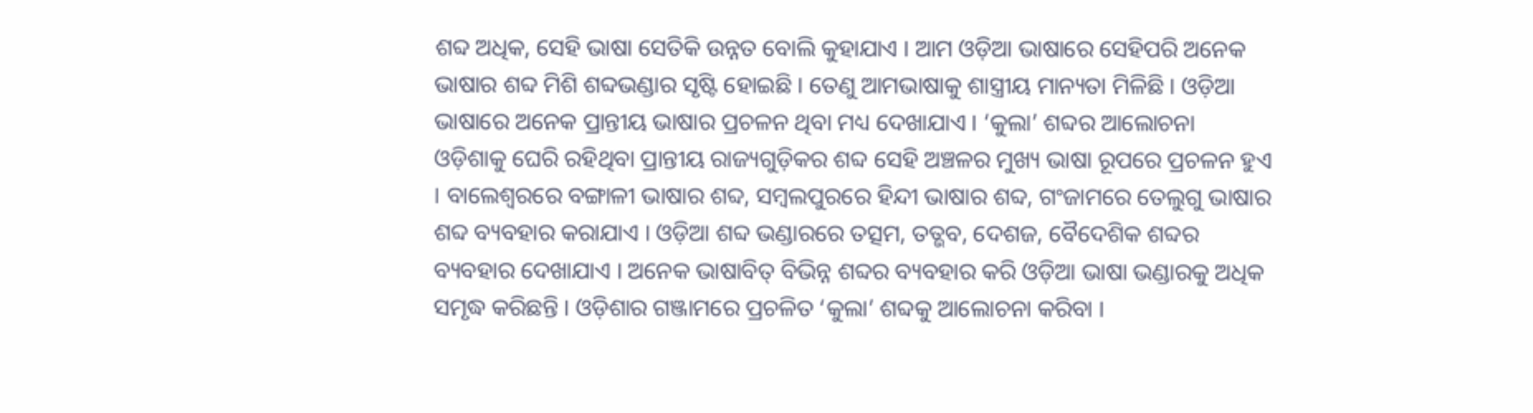ଶବ୍ଦ ଅଧିକ, ସେହି ଭାଷା ସେତିକି ଉନ୍ନତ ବୋଲି କୁହାଯାଏ । ଆମ ଓଡ଼ିଆ ଭାଷାରେ ସେହିପରି ଅନେକ ଭାଷାର ଶବ୍ଦ ମିଶି ଶବ୍ଦଭଣ୍ଡାର ସୃଷ୍ଟି ହୋଇଛି । ତେଣୁ ଆମଭାଷାକୁ ଶାସ୍ତ୍ରୀୟ ମାନ୍ୟତା ମିଳିଛି । ଓଡ଼ିଆ ଭାଷାରେ ଅନେକ ପ୍ରାନ୍ତୀୟ ଭାଷାର ପ୍ରଚଳନ ଥିବା ମଧ୍ୟ ଦେଖାଯାଏ । ‘କୁଲା’ ଶବ୍ଦର ଆଲୋଚନା ଓଡ଼ିଶାକୁ ଘେରି ରହିଥିବା ପ୍ରାନ୍ତୀୟ ରାଜ୍ୟଗୁଡ଼ିକର ଶବ୍ଦ ସେହି ଅଞ୍ଚଳର ମୁଖ୍ୟ ଭାଷା ରୂପରେ ପ୍ରଚଳନ ହୁଏ । ବାଲେଶ୍ୱରରେ ବଙ୍ଗାଳୀ ଭାଷାର ଶବ୍ଦ, ସମ୍ବଲପୁରରେ ହିନ୍ଦୀ ଭାଷାର ଶବ୍ଦ, ଗଂଜାମରେ ତେଲୁଗୁ ଭାଷାର ଶବ୍ଦ ବ୍ୟବହାର କରାଯାଏ । ଓଡ଼ିଆ ଶବ୍ଦ ଭଣ୍ଡାରରେ ତତ୍ସମ, ତତ୍ଭବ, ଦେଶଜ, ବୈଦେଶିକ ଶବ୍ଦର ବ୍ୟବହାର ଦେଖାଯାଏ । ଅନେକ ଭାଷାବିତ୍ ବିଭିନ୍ନ ଶବ୍ଦର ବ୍ୟବହାର କରି ଓଡ଼ିଆ ଭାଷା ଭଣ୍ଡାରକୁ ଅଧିକ ସମୃଦ୍ଧ କରିଛନ୍ତି । ଓଡ଼ିଶାର ଗଞ୍ଜାମରେ ପ୍ରଚଳିତ ‘କୁଲା’ ଶବ୍ଦକୁ ଆଲୋଚନା କରିବା ।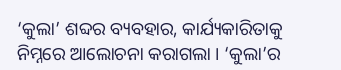‘କୁଲା’ ଶବ୍ଦର ବ୍ୟବହାର, କାର୍ଯ୍ୟକାରିତାକୁ ନିମ୍ନରେ ଆଲୋଚନା କରାଗଲା । ‘କୁଲା’ର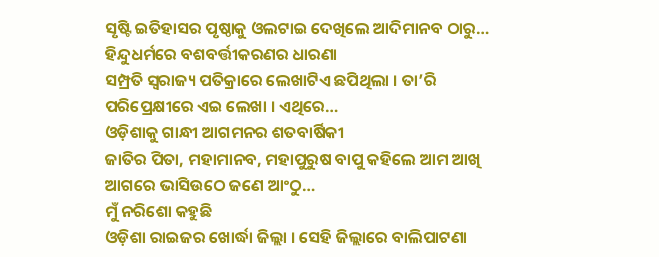ସୃଷ୍ଟି ଇତିହାସର ପୃଷ୍ଠାକୁ ଓଲଟାଇ ଦେଖିଲେ ଆଦିମାନବ ଠାରୁ…
ହିନ୍ଦୁଧର୍ମରେ ବଶବର୍ତ୍ତୀକରଣର ଧାରଣା
ସମ୍ପ୍ରତି ସ୍ୱରାଜ୍ୟ ପତିକ୍ରାରେ ଲେଖାଟିଏ ଛପିଥିଲା । ତା’ରି ପରିପ୍ରେକ୍ଷୀରେ ଏଇ ଲେଖା । ଏଥିରେ…
ଓଡ଼ିଶାକୁ ଗାନ୍ଧୀ ଆଗମନର ଶତବାର୍ଷିକୀ
ଜାତିର ପିତା, ମହାମାନବ, ମହାପୁରୁଷ ବାପୁ କହିଲେ ଆମ ଆଖି ଆଗରେ ଭାସିଉଠେ ଜଣେ ଆଂଠୁ…
ମୁଁ ନରିଶୋ କହୁଛି
ଓଡ଼ିଶା ରାଇଜର ଖୋର୍ଦ୍ଧା ଜିଲ୍ଲା । ସେହି ଜିଲ୍ଲାରେ ବାଲିପାଟଣା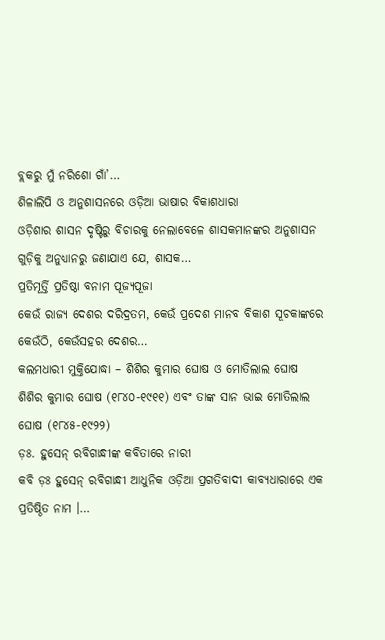ବ୍ଲକରୁ ମୁଁ ନରିଶୋ ଗାଁ’…
ଶିଳାଲିପି ଓ ଅନୁଶାସନରେ ଓଡ଼ିଆ ଭାଷାର ବିକାଶଧାରା
ଓଡ଼ିଶାର ଶାସନ ଦୃଷ୍ଟିରୁ ବିଚାରକୁ ନେଲାବେଳେ ଶାସକମାନଙ୍କର ଅନୁଶାସନ ଗୁଡ଼ିକୁ ଅନୁଧ୍ୟାନରୁ ଜଣାଯାଏ ଯେ, ଶାସକ…
ପ୍ରତିମୂର୍ତ୍ତି ପ୍ରତିଷ୍ଠା ବନାମ ପୂଜ୍ୟପୂଜା
କେଉଁ ରାଜ୍ୟ ଦେଶର ଦରିଦ୍ରତମ, କେଉଁ ପ୍ରଦେଶ ମାନବ ବିକାଶ ସୂଚକାଙ୍କରେ କେଉଁଠି, କେଉଁସହର ଦେଶର…
କଲମଧାରୀ ମୁକ୍ତିଯୋଦ୍ଧା – ଶିଶିର କୁମାର ଘୋଷ ଓ ମୋତିଲାଲ ଘୋଷ
ଶିଶିର କୁମାର ଘୋଷ (୧୮୪୦-୧୯୧୧) ଏବଂ ତାଙ୍କ ସାନ ଭାଇ ମୋତିଲାଲ ଘୋଷ (୧୮୪୫-୧୯୨୨)
ଡ଼ଃ. ହୁସେନ୍ ରବିଗାନ୍ଧୀଙ୍କ କବିତାରେ ନାରୀ
କବି ଡ଼ଃ ହୁସେନ୍ ରବିଗାନ୍ଧୀ ଆଧୁନିକ ଓଡ଼ିଆ ପ୍ରଗତିବାଦୀ କାବ୍ୟଧାରାରେ ଏକ ପ୍ରତିଷ୍ଠିତ ନାମ ।…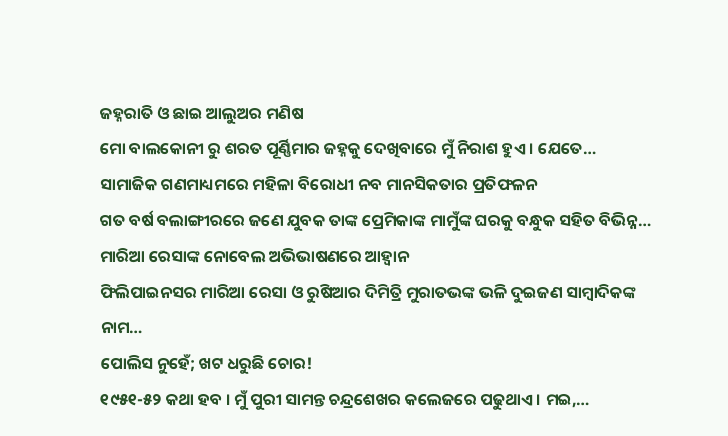ଜହ୍ନରାତି ଓ ଛାଇ ଆଲୁଅର ମଣିଷ
ମୋ ବାଲକୋନୀ ରୁ ଶରତ ପୂର୍ଣ୍ଣିମାର ଜହ୍ନକୁ ଦେଖିବାରେ ମୁଁ ନିରାଶ ହୁଏ । ଯେତେ…
ସାମାଜିକ ଗଣମାଧ୍ୟମରେ ମହିଳା ବିରୋଧୀ ନବ ମାନସିକତାର ପ୍ରତିଫଳନ
ଗତ ବର୍ଷ ବଲାଙ୍ଗୀରରେ ଜଣେ ଯୁବକ ତାଙ୍କ ପ୍ରେମିକାଙ୍କ ମାମୁଁଙ୍କ ଘରକୁ ବନ୍ଧୁକ ସହିତ ବିଭିନ୍ନ…
ମାରିଆ ରେସାଙ୍କ ନୋବେଲ ଅଭିଭାଷଣରେ ଆହ୍ୱାନ
ଫିଲିପାଇନସର ମାରିଆ ରେସା ଓ ରୁଷିଆର ଦିମିତ୍ରି ମୁରାତଭଙ୍କ ଭଳି ଦୁଇଜଣ ସାମ୍ୱାଦିକଙ୍କ ନାମ…
ପୋଲିସ ନୁହେଁ; ଖଟ ଧରୁଛି ଚୋର!
୧୯୫୧-୫୨ କଥା ହବ । ମୁଁ ପୁରୀ ସାମନ୍ତ ଚନ୍ଦ୍ରଶେଖର କଲେଜରେ ପଢୁଥାଏ । ମଇ,…